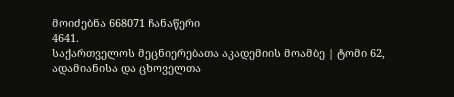მოიძებნა 668071 ჩანაწერი
4641.
საქართველოს მეცნიერებათა აკადემიის მოამბე | ტომი 62, ადამიანისა და ცხოველთა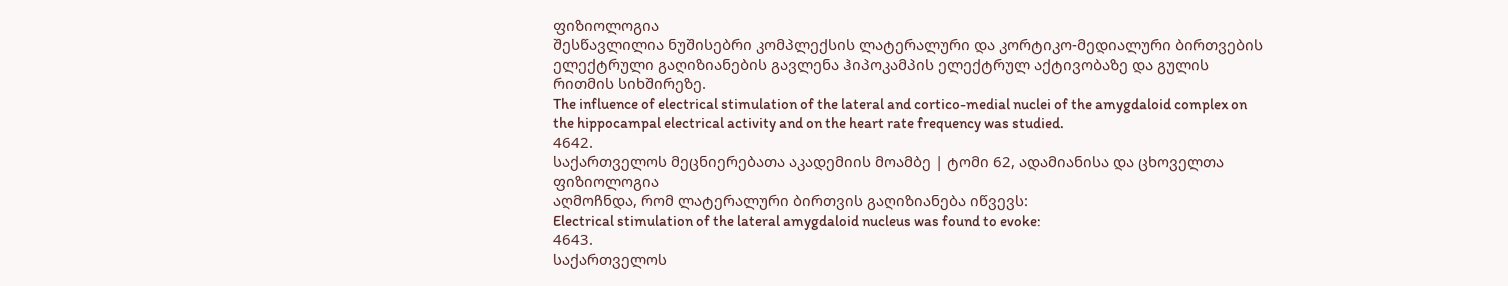ფიზიოლოგია
შესწავლილია ნუშისებრი კომპლექსის ლატერალური და კორტიკო-მედიალური ბირთვების ელექტრული გაღიზიანების გავლენა ჰიპოკამპის ელექტრულ აქტივობაზე და გულის რითმის სიხშირეზე.
The influence of electrical stimulation of the lateral and cortico-medial nuclei of the amygdaloid complex on the hippocampal electrical activity and on the heart rate frequency was studied.
4642.
საქართველოს მეცნიერებათა აკადემიის მოამბე | ტომი 62, ადამიანისა და ცხოველთა ფიზიოლოგია
აღმოჩნდა, რომ ლატერალური ბირთვის გაღიზიანება იწვევს:
Electrical stimulation of the lateral amygdaloid nucleus was found to evoke:
4643.
საქართველოს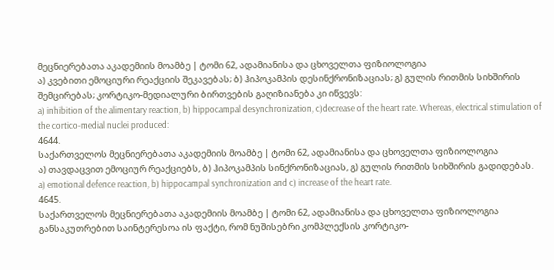მეცნიერებათა აკადემიის მოამბე | ტომი 62, ადამიანისა და ცხოველთა ფიზიოლოგია
ა) კვებითი ემოციური რეაქციის შეკავებას; ბ) ჰიპოკამპის დესინქრონიზაციას; გ) გულის რითმის სიხშირის შემცირებას; კორტიკო-მედიალური ბირთვების გაღიზიანება კი იწვევს:
a) inhibition of the alimentary reaction, b) hippocampal desynchronization, c)decrease of the heart rate. Whereas, electrical stimulation of the cortico-medial nuclei produced:
4644.
საქართველოს მეცნიერებათა აკადემიის მოამბე | ტომი 62, ადამიანისა და ცხოველთა ფიზიოლოგია
ა) თავდაცვით ემოციურ რეაქციებს, ბ) ჰიპოკამპის სინქრონიზაციას, გ) გულის რითმის სიხშირის გადიდებას.
a) emotional defence reaction, b) hippocampal synchronization and c) increase of the heart rate.
4645.
საქართველოს მეცნიერებათა აკადემიის მოამბე | ტომი 62, ადამიანისა და ცხოველთა ფიზიოლოგია
განსაკუთრებით საინტერესოა ის ფაქტი, რომ ნუშისებრი კომპლექსის კორტიკო-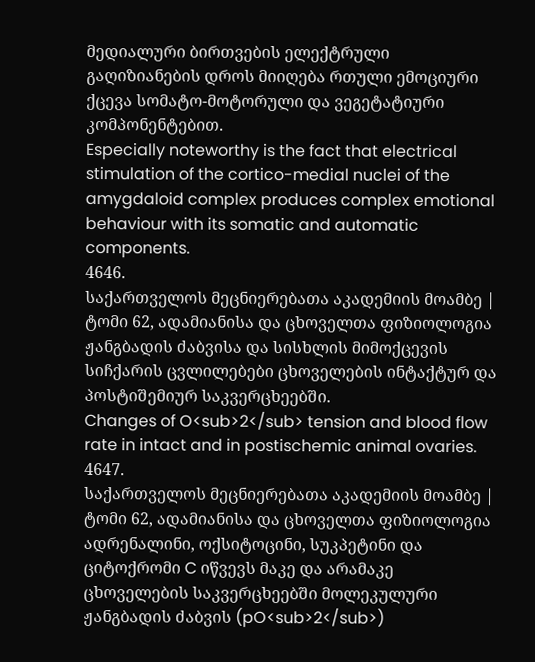მედიალური ბირთვების ელექტრული გაღიზიანების დროს მიიღება რთული ემოციური ქცევა სომატო-მოტორული და ვეგეტატიური კომპონენტებით.
Especially noteworthy is the fact that electrical stimulation of the cortico-medial nuclei of the amygdaloid complex produces complex emotional behaviour with its somatic and automatic components.
4646.
საქართველოს მეცნიერებათა აკადემიის მოამბე | ტომი 62, ადამიანისა და ცხოველთა ფიზიოლოგია
ჟანგბადის ძაბვისა და სისხლის მიმოქცევის სიჩქარის ცვლილებები ცხოველების ინტაქტურ და პოსტიშემიურ საკვერცხეებში.
Changes of O<sub>2</sub> tension and blood flow rate in intact and in postischemic animal ovaries.
4647.
საქართველოს მეცნიერებათა აკადემიის მოამბე | ტომი 62, ადამიანისა და ცხოველთა ფიზიოლოგია
ადრენალინი, ოქსიტოცინი, სუკპეტინი და ციტოქრომი C იწვევს მაკე და არამაკე ცხოველების საკვერცხეებში მოლეკულური ჟანგბადის ძაბვის (pO<sub>2</sub>)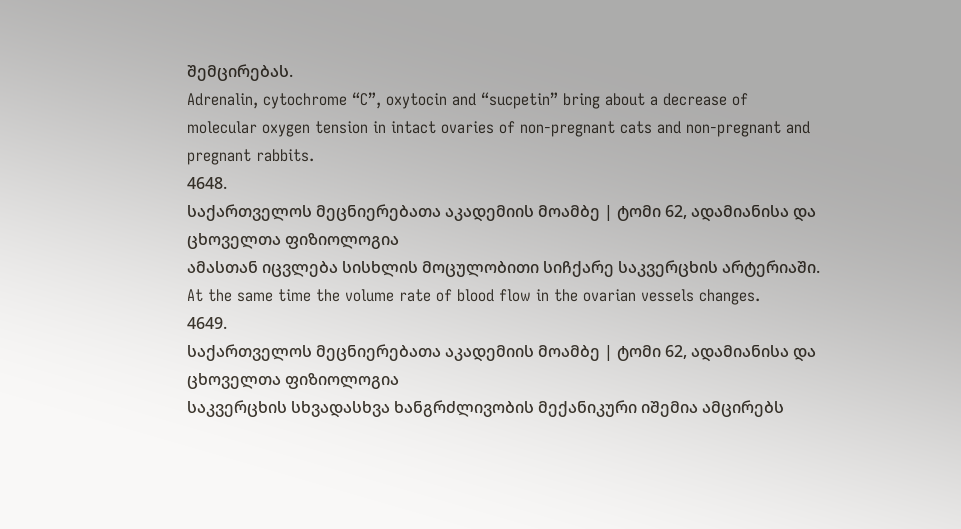შემცირებას.
Adrenalin, cytochrome “C”, oxytocin and “sucpetin” bring about a decrease of molecular oxygen tension in intact ovaries of non-pregnant cats and non-pregnant and pregnant rabbits.
4648.
საქართველოს მეცნიერებათა აკადემიის მოამბე | ტომი 62, ადამიანისა და ცხოველთა ფიზიოლოგია
ამასთან იცვლება სისხლის მოცულობითი სიჩქარე საკვერცხის არტერიაში.
At the same time the volume rate of blood flow in the ovarian vessels changes.
4649.
საქართველოს მეცნიერებათა აკადემიის მოამბე | ტომი 62, ადამიანისა და ცხოველთა ფიზიოლოგია
საკვერცხის სხვადასხვა ხანგრძლივობის მექანიკური იშემია ამცირებს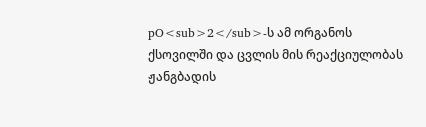pO<sub>2</sub>-ს ამ ორგანოს ქსოვილში და ცვლის მის რეაქციულობას ჟანგბადის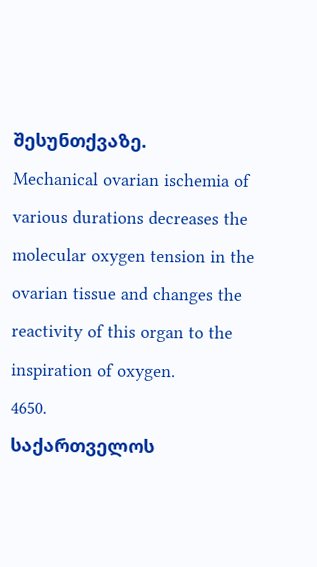შესუნთქვაზე.
Mechanical ovarian ischemia of various durations decreases the molecular oxygen tension in the ovarian tissue and changes the reactivity of this organ to the inspiration of oxygen.
4650.
საქართველოს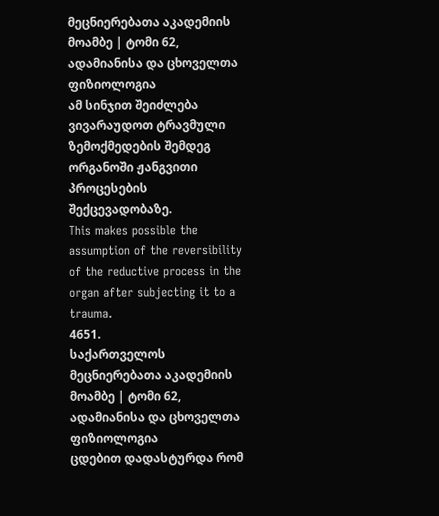მეცნიერებათა აკადემიის მოამბე | ტომი 62, ადამიანისა და ცხოველთა ფიზიოლოგია
ამ სინჯით შეიძლება ვივარაუდოთ ტრავმული ზემოქმედების შემდეგ ორგანოში ჟანგვითი პროცესების შექცევადობაზე.
This makes possible the assumption of the reversibility of the reductive process in the organ after subjecting it to a trauma.
4651.
საქართველოს მეცნიერებათა აკადემიის მოამბე | ტომი 62, ადამიანისა და ცხოველთა ფიზიოლოგია
ცდებით დადასტურდა რომ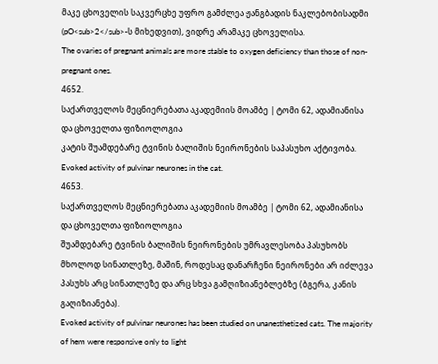მაკე ცხოველის საკვერცხე უფრო გამძლეა ჟანგბადის ნაკლებობისადმი (pO<sub>2</sub>-ს მიხედვით), ვიდრე არამაკე ცხოველისა.
The ovaries of pregnant animals are more stable to oxygen deficiency than those of non-pregnant ones.
4652.
საქართველოს მეცნიერებათა აკადემიის მოამბე | ტომი 62, ადამიანისა და ცხოველთა ფიზიოლოგია
კატის შუამდებარე ტვინის ბალიშის ნეირონების საპასუხო აქტივობა.
Evoked activity of pulvinar neurones in the cat.
4653.
საქართველოს მეცნიერებათა აკადემიის მოამბე | ტომი 62, ადამიანისა და ცხოველთა ფიზიოლოგია
შუამდებარე ტვინის ბალიშის ნეირონების უმრავლესობა პასუხობს მხოლოდ სინათლეზე, მაშინ, როდესაც დანარჩენი ნეირონები არ იძლევა პასუხს არც სინათლეზე და არც სხვა გამღიზიანებლებზე (ბგერა, კანის გაღიზიანება).
Evoked activity of pulvinar neurones has been studied on unanesthetized cats. The majority of hem were responsive only to light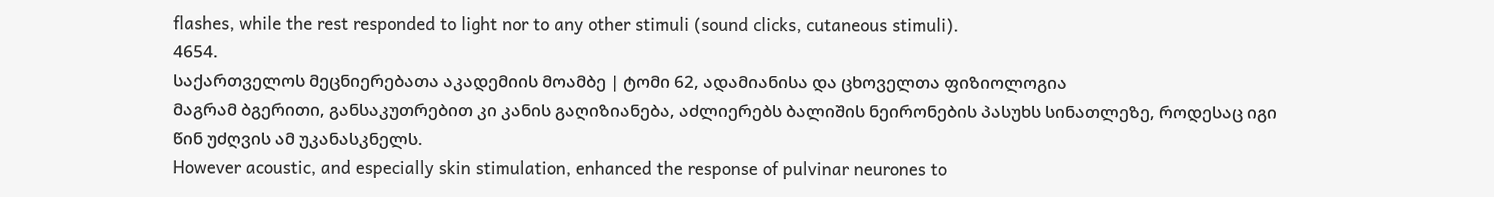flashes, while the rest responded to light nor to any other stimuli (sound clicks, cutaneous stimuli).
4654.
საქართველოს მეცნიერებათა აკადემიის მოამბე | ტომი 62, ადამიანისა და ცხოველთა ფიზიოლოგია
მაგრამ ბგერითი, განსაკუთრებით კი კანის გაღიზიანება, აძლიერებს ბალიშის ნეირონების პასუხს სინათლეზე, როდესაც იგი წინ უძღვის ამ უკანასკნელს.
However acoustic, and especially skin stimulation, enhanced the response of pulvinar neurones to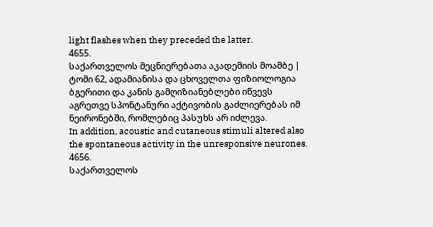light flashes when they preceded the latter.
4655.
საქართველოს მეცნიერებათა აკადემიის მოამბე | ტომი 62, ადამიანისა და ცხოველთა ფიზიოლოგია
ბგერითი და კანის გამღიზიანებლები იწვევს აგრეთვე სპონტანური აქტივობის გაძლიერებას იმ ნეირონებში, რომლებიც პასუხს არ იძლევა.
In addition, acoustic and cutaneous stimuli altered also the spontaneous activity in the unresponsive neurones.
4656.
საქართველოს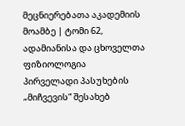მეცნიერებათა აკადემიის მოამბე | ტომი 62, ადამიანისა და ცხოველთა ფიზიოლოგია
პირველადი პასუხების „მიჩვევის“ შესახებ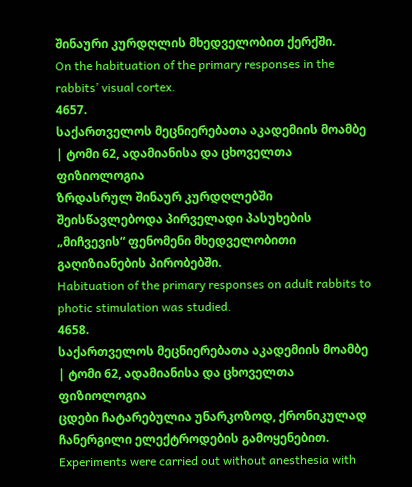შინაური კურდღლის მხედველობით ქერქში.
On the habituation of the primary responses in the rabbits’ visual cortex.
4657.
საქართველოს მეცნიერებათა აკადემიის მოამბე | ტომი 62, ადამიანისა და ცხოველთა ფიზიოლოგია
ზრდასრულ შინაურ კურდღლებში შეისწავლებოდა პირველადი პასუხების „მიჩვევის“ ფენომენი მხედველობითი გაღიზიანების პირობებში.
Habituation of the primary responses on adult rabbits to photic stimulation was studied.
4658.
საქართველოს მეცნიერებათა აკადემიის მოამბე | ტომი 62, ადამიანისა და ცხოველთა ფიზიოლოგია
ცდები ჩატარებულია უნარკოზოდ, ქრონიკულად ჩანერგილი ელექტროდების გამოყენებით.
Experiments were carried out without anesthesia with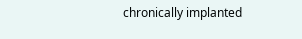chronically implanted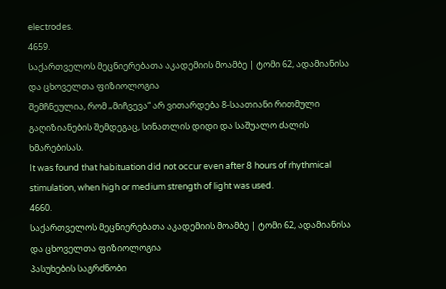electrodes.
4659.
საქართველოს მეცნიერებათა აკადემიის მოამბე | ტომი 62, ადამიანისა და ცხოველთა ფიზიოლოგია
შემჩნეულია, რომ „მიჩვევა“ არ ვითარდება 8-საათიანი რითმული გაღიზიანების შემდეგაც, სინათლის დიდი და საშუალო ძალის ხმარებისას.
It was found that habituation did not occur even after 8 hours of rhythmical stimulation, when high or medium strength of light was used.
4660.
საქართველოს მეცნიერებათა აკადემიის მოამბე | ტომი 62, ადამიანისა და ცხოველთა ფიზიოლოგია
პასუხების საგრძნობი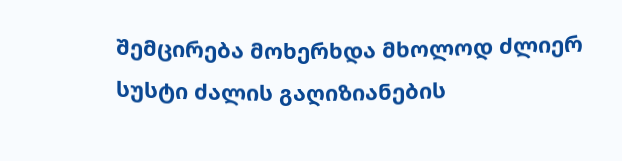შემცირება მოხერხდა მხოლოდ ძლიერ სუსტი ძალის გაღიზიანების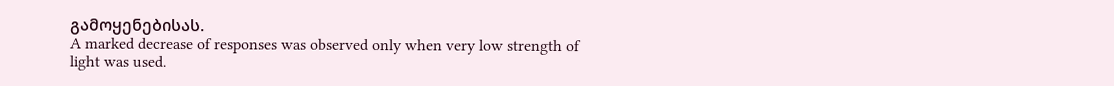გამოყენებისას.
A marked decrease of responses was observed only when very low strength of light was used.